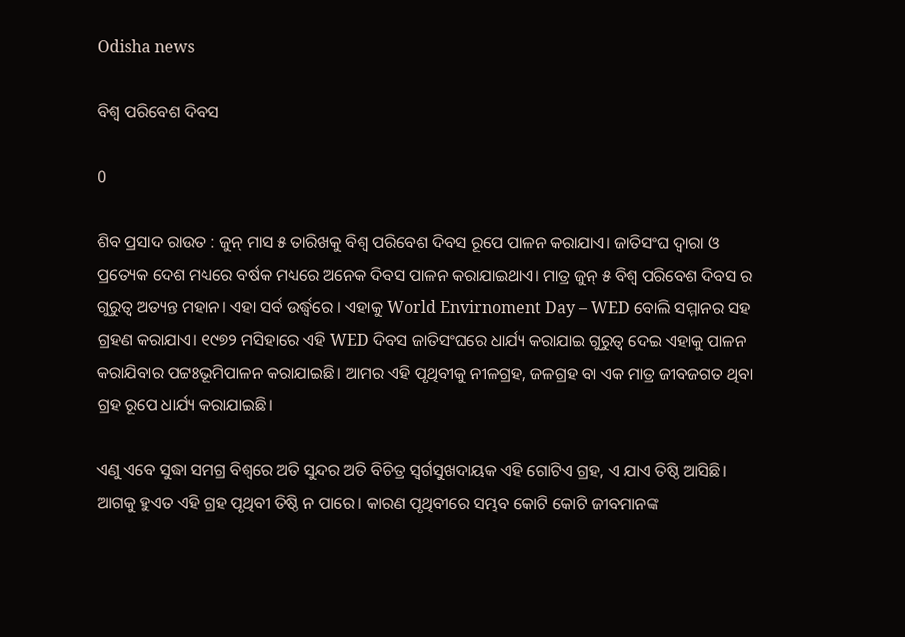Odisha news

ବିଶ୍ୱ ପରିବେଶ ଦିବସ

0

ଶିବ ପ୍ରସାଦ ରାଉତ : ଜୁନ୍ ମାସ ୫ ତାରିଖକୁ ବିଶ୍ଵ ପରିବେଶ ଦିବସ ରୂପେ ପାଳନ କରାଯାଏ। ଜାତିସଂଘ ଦ୍ୱାରା ଓ ପ୍ରତ୍ୟେକ ଦେଶ ମଧ୍ୟରେ ବର୍ଷକ ମଧ୍ୟରେ ଅନେକ ଦିବସ ପାଳନ କରାଯାଇଥାଏ। ମାତ୍ର ଜୁନ୍ ୫ ବିଶ୍ଵ ପରିବେଶ ଦିବସ ର ଗୁରୁତ୍ବ ଅତ୍ୟନ୍ତ ମହାନ। ଏହା ସର୍ବ ଉର୍ଦ୍ଧ୍ଵରେ । ଏହାକୁ World Envirnoment Day – WED ବୋଲି ସମ୍ମାନର ସହ ଗ୍ରହଣ କରାଯାଏ। ୧୯୭୨ ମସିହାରେ ଏହି WED ଦିବସ ଜାତିସଂଘରେ ଧାର୍ଯ୍ୟ କରାଯାଇ ଗୁରୁତ୍ଵ ଦେଇ ଏହାକୁ ପାଳନ କରାଯିବାର ପଟ୍ଟଃଭୂମିପାଳନ କରାଯାଇଛି। ଆମର ଏହି ପୃଥିବୀକୁ ନୀଳଗ୍ରହ, ଜଳଗ୍ରହ ବା ଏକ ମାତ୍ର ଜୀବଜଗତ ଥିବା ଗ୍ରହ ରୂପେ ଧାର୍ଯ୍ୟ କରାଯାଇଛି।

ଏଣୁ ଏବେ ସୁଦ୍ଧା ସମଗ୍ର ବିଶ୍ଵରେ ଅତି ସୁନ୍ଦର ଅତି ବିଚିତ୍ର ସ୍ବର୍ଗସୁଖଦାୟକ ଏହି ଗୋଟିଏ ଗ୍ରହ, ଏ ଯାଏ ତିଷ୍ଠି ଆସିଛି। ଆଗକୁ ହୁଏତ ଏହି ଗ୍ରହ ପୃଥିବୀ ତିଷ୍ଠି ନ ପାରେ। କାରଣ ପୃଥିବୀରେ ସମ୍ଭବ କୋଟି କୋଟି ଜୀବମାନଙ୍କ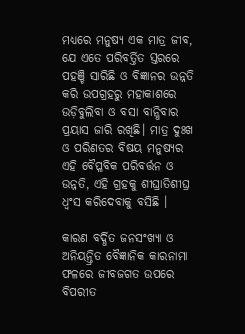ମଧ୍ୟରେ ମନୁଷ୍ୟ ଏକ ମାତ୍ର ଜୀବ, ଯେ ଏତେ ପରିବର୍ତ୍ତିତ ସ୍ତରରେ ପହଞ୍ଚି ସାରିଛି ଓ ବିଜ୍ଞାନର ଉନ୍ନତି କରି ଉପଗ୍ରହରୁ ମହାକାଶରେ ଉଡ଼ିବୁଲିବା ଓ ବସା ବାନ୍ଧିବାର ପ୍ରୟାସ ଜାରି ରଖିଛି। ମାତ୍ର ଦୁଃଖ ଓ ପରିଣତର ବିଷୟ ମନୁଷ୍ୟର ଏହି ବୈପ୍ଳବିକ ପରିବର୍ତ୍ତନ ଓ ଉନ୍ନତି, ଏହି ଗ୍ରହକୁ ଶୀଘ୍ରାତିଶୀଘ୍ର ଧ୍ଵଂସ କରିଦେବାକୁ ବସିଛି ।

କାରଣ ବର୍ଦ୍ଧିତ ଜନସଂଖ୍ୟା ଓ ଅନିୟନ୍ତ୍ରିତ ବୈଜ୍ଞାନିକ କାରନାମା ଫଳରେ ଜୀବଜଗତ ଉପରେ ବିପରୀତ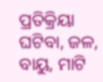ପ୍ରତିକ୍ରିୟା ଘଟିବା, ଜଳ, ବାୟୁ, ମାଟି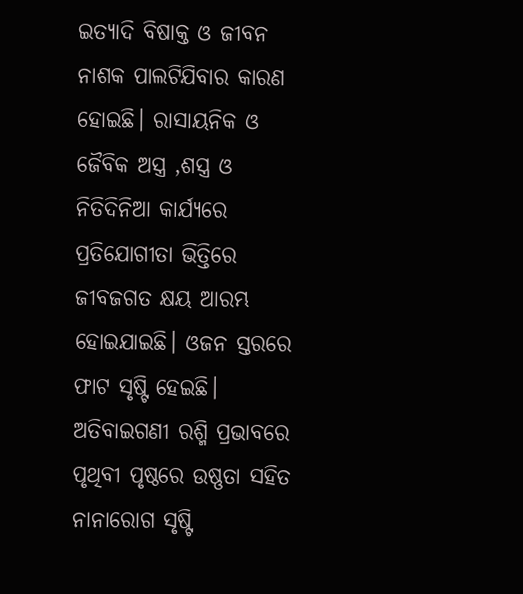ଇତ୍ୟାଦି ବିଷାକ୍ତ ଓ ଜୀବନ ନାଶକ ପାଲଟିଯିବାର କାରଣ ହୋଇଛି। ରାସାୟନିକ ଓ ଜୈବିକ ଅସ୍ତ୍ର ,ଶସ୍ତ୍ର ଓ ନିତିଦିନିଆ କାର୍ଯ୍ୟରେ ପ୍ରତିଯୋଗୀତା ଭିତ୍ତିରେ ଜୀବଜଗତ କ୍ଷୟ ଆରମ୍ଭ ହୋଇଯାଇଛି। ଓଜନ ସ୍ତରରେ ଫାଟ ସୃଷ୍ଟି ହେଇଛି। ଅତିବାଇଗଣୀ ରଶ୍ମି ପ୍ରଭାବରେ ପୃଥିବୀ ପୃଷ୍ଠରେ ଉଷ୍ଣତା ସହିତ ନାନାରୋଗ ସୃଷ୍ଟି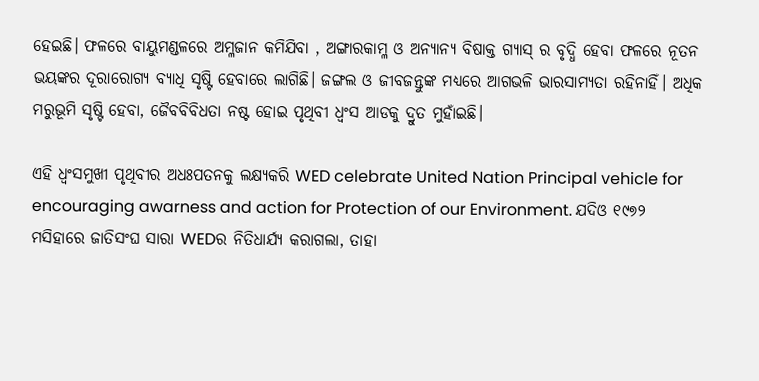ହେଇଛି। ଫଳରେ ବାୟୁମଣ୍ଡଳରେ ଅମ୍ଳଜାନ କମିଯିବା , ଅଙ୍ଗାରକାମ୍ଳ ଓ ଅନ୍ୟାନ୍ୟ ବିଷାକ୍ତ ଗ୍ୟାସ୍ ର ବୃଦ୍ଧି ହେବା ଫଳରେ ନୂତନ ଭୟଙ୍କର ଦୂରାରୋଗ୍ୟ ବ୍ୟାଧି ସୃଷ୍ଟି ହେବାରେ ଲାଗିଛି। ଜଙ୍ଗଲ ଓ ଜୀବଜନ୍ତୁଙ୍କ ମଧ୍ୟରେ ଆଗଭଳି ଭାରସାମ୍ୟତା ରହିନାହିଁ। ଅଧିକ ମରୁଭୂମି ସୃଷ୍ଟି ହେବା, ଜୈବବିବିଧତା ନଷ୍ଟ ହୋଇ ପୃଥିବୀ ଧ୍ଵଂସ ଆଡକୁ ଦ୍ରୁତ ମୁହାଁଇଛି।

ଏହି ଧ୍ଵଂସମୁଖୀ ପୃଥିବୀର ଅଧଃପତନକୁ ଲକ୍ଷ୍ୟକରି WED celebrate United Nation Principal vehicle for encouraging awarness and action for Protection of our Environment. ଯଦିଓ ୧୯୭୨ ମସିହାରେ ଜାତିସଂଘ ସାରା WEDର ନିତିଧାର୍ଯ୍ୟ କରାଗଲା, ତାହା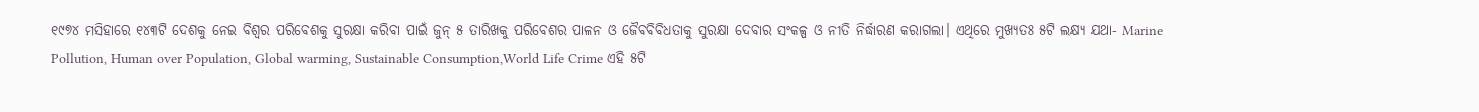୧୯୭୪ ମସିହାରେ ୧୪୩ଟି ଦେଶକୁ ନେଇ ବିଶ୍ଵର ପରିବେଶକୁ ସୁରକ୍ଷା କରିବା ପାଇଁ ଜୁନ୍ ୫ ତାରିଖକୁ ପରିବେଶର ପାଳନ ଓ ଜୈବବିବିଧତାକୁ ସୁରକ୍ଷା ଦେବାର ସଂକଳ୍ପ ଓ ନୀତି ନିର୍ଦ୍ଧାରଣ କରାଗଲା। ଏଥିରେ ମୁଖ୍ୟତଃ ୫ଟି ଲକ୍ଷ୍ୟ ଯଥା- Marine Pollution, Human over Population, Global warming, Sustainable Consumption,World Life Crime ଏହି ୫ଟି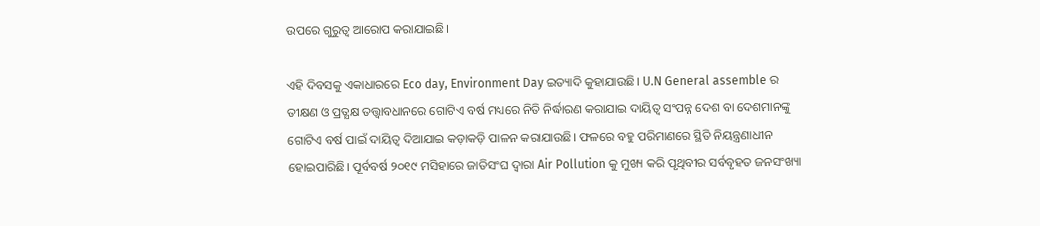ଉପରେ ଗୁରୁତ୍ଵ ଆରୋପ କରାଯାଇଛି।

ଏହି ଦିବସକୁ ଏକାଧାରରେ Eco day, Environment Day ଇତ୍ୟାଦି କୁହାଯାଉଛି। U.N General assemble ର ତୀକ୍ଷଣ ଓ ପ୍ରତ୍ଯକ୍ଷ ତତ୍ତ୍ଵାବଧାନରେ ଗୋଟିଏ ବର୍ଷ ମଧ୍ୟରେ ନିତି ନିର୍ଦ୍ଧାରଣ କରାଯାଇ ଦାୟିତ୍ୱ ସଂପନ୍ନ ଦେଶ ବା ଦେଶମାନଙ୍କୁ ଗୋଟିଏ ବର୍ଷ ପାଇଁ ଦାୟିତ୍ୱ ଦିଆଯାଇ କଡ଼ାକଡ଼ି ପାଳନ କରାଯାଉଛି। ଫଳରେ ବହୁ ପରିମାଣରେ ସ୍ଥିତି ନିୟନ୍ତ୍ରଣାଧୀନ ହୋଇପାରିଛି। ପୂର୍ବବର୍ଷ ୨୦୧୯ ମସିହାରେ ଜାତିସଂଘ ଦ୍ୱାରା Air Pollution କୁ ମୁଖ୍ୟ କରି ପୃଥିବୀର ସର୍ବବୃହତ ଜନସଂଖ୍ୟା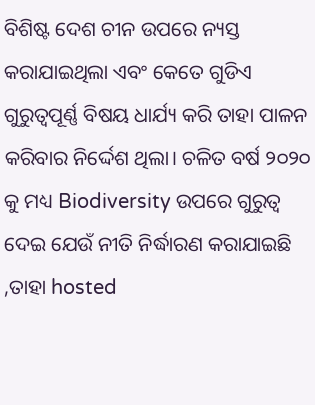ବିଶିଷ୍ଟ ଦେଶ ଚୀନ ଉପରେ ନ୍ୟସ୍ତ କରାଯାଇଥିଲା ଏବଂ କେତେ ଗୁଡିଏ ଗୁରୁତ୍ଵପୂର୍ଣ୍ଣ ବିଷୟ ଧାର୍ଯ୍ୟ କରି ତାହା ପାଳନ କରିବାର ନିର୍ଦ୍ଦେଶ ଥିଲା। ଚଳିତ ବର୍ଷ ୨୦୨୦ କୁ ମଧ୍ୟ Biodiversity ଉପରେ ଗୁରୁତ୍ଵ ଦେଇ ଯେଉଁ ନୀତି ନିର୍ଦ୍ଧାରଣ କରାଯାଇଛି ,ତାହା hosted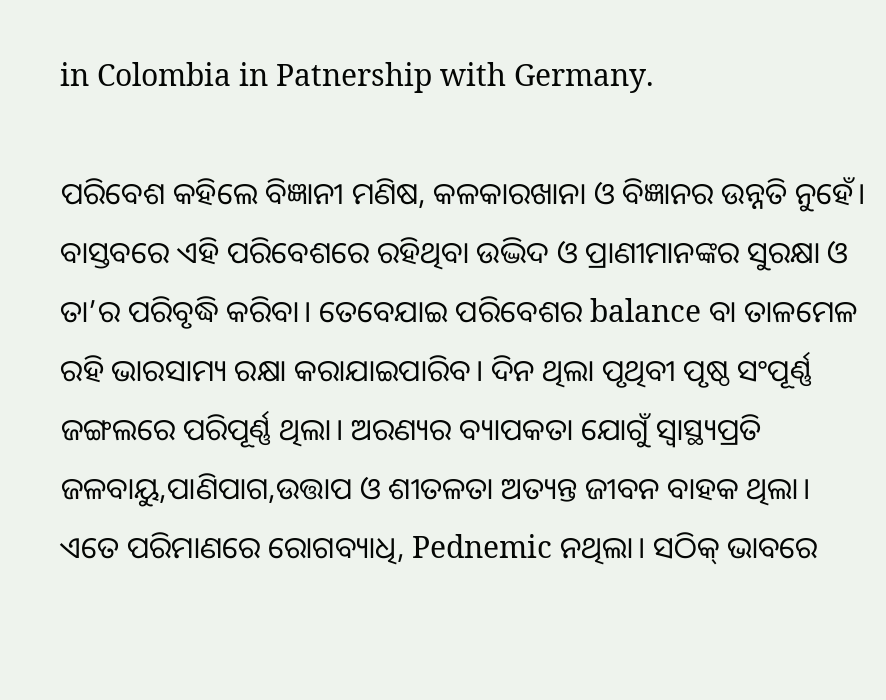in Colombia in Patnership with Germany.

ପରିବେଶ କହିଲେ ବିଜ୍ଞାନୀ ମଣିଷ, କଳକାରଖାନା ଓ ବିଜ୍ଞାନର ଉନ୍ନତି ନୁହେଁ। ବାସ୍ତବରେ ଏହି ପରିବେଶରେ ରହିଥିବା ଉଦ୍ଭିଦ ଓ ପ୍ରାଣୀମାନଙ୍କର ସୁରକ୍ଷା ଓ ତା’ର ପରିବୃଦ୍ଧି କରିବା। ତେବେଯାଇ ପରିବେଶର balance ବା ତାଳମେଳ ରହି ଭାରସାମ୍ୟ ରକ୍ଷା କରାଯାଇପାରିବ। ଦିନ ଥିଲା ପୃଥିବୀ ପୃଷ୍ଠ ସଂପୂର୍ଣ୍ଣ ଜଙ୍ଗଲରେ ପରିପୂର୍ଣ୍ଣ ଥିଲା। ଅରଣ୍ୟର ବ୍ୟାପକତା ଯୋଗୁଁ ସ୍ୱାସ୍ଥ୍ୟପ୍ରତି ଜଳବାୟୁ,ପାଣିପାଗ,ଉତ୍ତାପ ଓ ଶୀତଳତା ଅତ୍ୟନ୍ତ ଜୀବନ ବାହକ ଥିଲା। ଏତେ ପରିମାଣରେ ରୋଗବ୍ୟାଧି, Pednemic ନଥିଲା। ସଠିକ୍ ଭାବରେ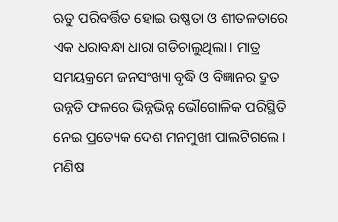ଋତୁ ପରିବର୍ତ୍ତିତ ହୋଇ ଉଷ୍ଣତା ଓ ଶୀତଳତାରେ ଏକ ଧରାବନ୍ଧା ଧାରା ଗଡିଚାଲୁଥିଲା। ମାତ୍ର ସମୟକ୍ରମେ ଜନସଂଖ୍ୟା ବୃଦ୍ଧି ଓ ବିଜ୍ଞାନର ଦ୍ରୁତ ଉନ୍ନତି ଫଳରେ ଭିନ୍ନଭିନ୍ନ ଭୌଗୋଳିକ ପରିସ୍ଥିତି ନେଇ ପ୍ରତ୍ୟେକ ଦେଶ ମନମୁଖୀ ପାଲଟିଗଲେ। ମଣିଷ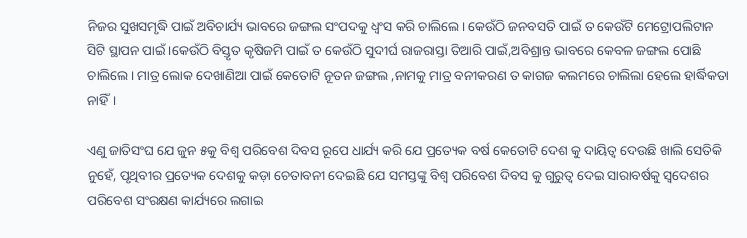ନିଜର ସୁଖସମୃଦ୍ଧି ପାଇଁ ଅବିଚାର୍ଯ୍ୟ ଭାବରେ ଜଙ୍ଗଲ ସଂପଦକୁ ଧ୍ଵଂସ କରି ଚାଲିଲେ। କେଉଁଠି ଜନବସତି ପାଇଁ ତ କେଉଁଟି ମେଟ୍ରୋପଲିଟାନ ସିଟି ସ୍ଥାପନ ପାଇଁ ।କେଉଁଠି ବିସ୍ତୃତ କୃଷିଜମି ପାଇଁ ତ କେଉଁଠି ସୁଦୀର୍ଘ ରାଜରାସ୍ତା ତିଆରି ପାଇଁ,ଅବିଶ୍ରାନ୍ତ ଭାବରେ କେବଳ ଜଙ୍ଗଲ ପୋଛି ଚାଲିଲେ। ମାତ୍ର ଲୋକ ଦେଖାଣିଆ ପାଇଁ କେତୋଟି ନୂତନ ଜଙ୍ଗଲ ,ନାମକୁ ମାତ୍ର ବନୀକରଣ ତ କାଗଜ କଲମରେ ଚାଲିଲା ହେଲେ ହାର୍ଦ୍ଧିକତା ନାହିଁ।

ଏଣୁ ଜାତିସଂଘ ଯେ ଜୁନ ୫କୁ ବିଶ୍ଵ ପରିବେଶ ଦିବସ ରୂପେ ଧାର୍ଯ୍ୟ କରି ଯେ ପ୍ରତ୍ୟେକ ବର୍ଷ କେତୋଟି ଦେଶ କୁ ଦାୟିତ୍ଵ ଦେଉଛି ଖାଲି ସେତିକି ନୁହେଁ, ପୃଥିବୀର ପ୍ରତ୍ୟେକ ଦେଶକୁ କଡ଼ା ଚେତାବନୀ ଦେଇଛି ଯେ ସମସ୍ତଙ୍କୁ ବିଶ୍ୱ ପରିବେଶ ଦିବସ କୁ ଗୁରୁତ୍ଵ ଦେଇ ସାରାବର୍ଷକୁ ସ୍ଵଦେଶର ପରିବେଶ ସଂରକ୍ଷଣ କାର୍ଯ୍ୟରେ ଲଗାଇ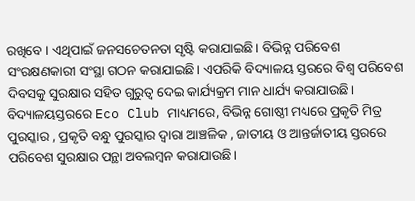ରଖିବେ । ଏଥିପାଇଁ ଜନସଚେତନତା ସୃଷ୍ଟି କରାଯାଇଛି। ବିଭିନ୍ନ ପରିବେଶ ସଂରକ୍ଷଣକାରୀ ସଂସ୍ଥା ଗଠନ କରାଯାଇଛି। ଏପରିକି ବିଦ୍ୟାଳୟ ସ୍ତରରେ ବିଶ୍ଵ ପରିବେଶ ଦିବସକୁ ସୁରକ୍ଷାର ସହିତ ଗୁରୁତ୍ଵ ଦେଇ କାର୍ଯ୍ୟକ୍ରମ ମାନ ଧାର୍ଯ୍ୟ କରାଯାଉଛି। ବିଦ୍ୟାଳୟସ୍ତରରେ Eco Club ମାଧ୍ୟମରେ, ବିଭିନ୍ନ ଗୋଷ୍ଠୀ ମଧ୍ୟରେ ପ୍ରକୃତି ମିତ୍ର ପୁରସ୍କାର , ପ୍ରକୃତି ବନ୍ଧୁ ପୁରସ୍କାର ଦ୍ଵାରା ଆଞ୍ଚଳିକ , ଜାତୀୟ ଓ ଆନ୍ତର୍ଜାତୀୟ ସ୍ତରରେ ପରିବେଶ ସୁରକ୍ଷାର ପନ୍ଥା ଅବଲମ୍ବନ କରାଯାଉଛି।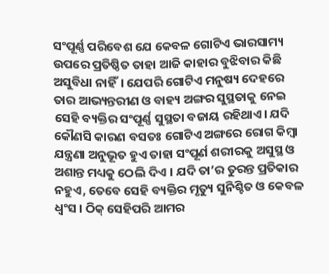ସଂପୂର୍ଣ୍ଣ ପରିବେଶ ଯେ କେବଳ ଗୋଟିଏ ଭାରସାମ୍ୟ ଉପରେ ପ୍ରତିଷ୍ଠିତ ତାହା ଆଜି କାହାର ବୁଝିବାର କିଛି ଅସୁବିଧା ନାହିଁ। ଯେପରି ଗୋଟିଏ ମନୁଷ୍ୟ ଦେହରେ ତାର ଆଭ୍ୟନ୍ତରୀଣ ଓ ବାହ୍ୟ ଅଙ୍ଗର ସୁସ୍ଥତାକୁ ନେଇ ସେହି ବ୍ୟକ୍ତିର ସଂପୂର୍ଣ୍ଣ ସୁସ୍ଥତା ବଜାୟ ରହିଥାଏ। ଯଦି କୌଣସି କାରଣ ବସତଃ ଗୋଟିଏ ଅଙ୍ଗରେ ରୋଗ କିମ୍ବା ଯନ୍ତ୍ରଣା ଅନୁଭୂତ ହୁଏ ତାହା ସଂପୂର୍ଣ ଶରୀରକୁ ଅସୁସ୍ଥ ଓ ଅଶାନ୍ତ ମଧ୍ୟକୁ ଠେଲି ଦିଏ । ଯଦି ତା’ର ତୁରନ୍ତ ପ୍ରତିକାର ନହୁଏ, ତେବେ ସେହି ବ୍ୟକ୍ତିର ମୃତ୍ୟୁ ସୁନିଶ୍ଚିତ ଓ କେବଳ ଧ୍ଵଂସ । ଠିକ୍ ସେହିପରି ଆମର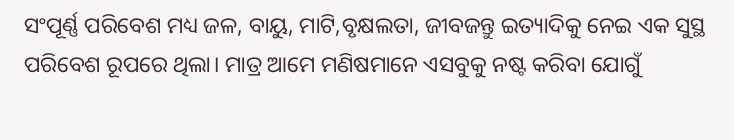ସଂପୂର୍ଣ୍ଣ ପରିବେଶ ମଧ୍ୟ ଜଳ, ବାୟୁ, ମାଟି,ବୃକ୍ଷଲତା, ଜୀବଜନ୍ତୁ ଇତ୍ୟାଦିକୁ ନେଇ ଏକ ସୁସ୍ଥ ପରିବେଶ ରୂପରେ ଥିଲା। ମାତ୍ର ଆମେ ମଣିଷମାନେ ଏସବୁକୁ ନଷ୍ଟ କରିବା ଯୋଗୁଁ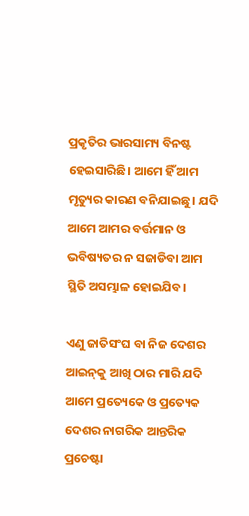ପ୍ରକୃତିର ଭାରସାମ୍ୟ ବିନଷ୍ଟ ହେଇସାରିଛି। ଆମେ ହିଁ ଆମ ମୃତ୍ୟୁର କାରଣ ବନିଯାଇଛୁ। ଯଦି ଆମେ ଆମର ବର୍ତ୍ତମାନ ଓ ଭବିଷ୍ୟତର ନ ସଜାଡିବା ଆମ ସ୍ଥିତି ଅସମ୍ଭାଳ ହୋଇଯିବ।

ଏଣୁ ଜାତିସଂଘ ବା ନିଜ ଦେଶର ଆଇନ୍‌କୁ ଆଖି ଠାର ମାରି ଯଦି ଆମେ ପ୍ରତ୍ୟେକେ ଓ ପ୍ରତ୍ୟେକ ଦେଶର ନାଗରିକ ଆନ୍ତରିକ ପ୍ରଚେଷ୍ଟା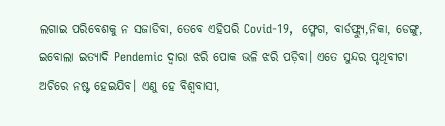ଲଗାଇ ପରିବେଶକୁ ନ ସଜାଡିବା, ତେବେ ଏହିପରି Covid-19,  ଫ୍ଳେଗ, ବାର୍ଡଫ୍ଲ୍ଯୁ,ନିକା, ଡେଙ୍ଗୁ, ଇବୋଲା ଇତ୍ୟାଦି Pendemic ଦ୍ଵାରା ଝରି ପୋକ ଭଳି ଝରି ପଡ଼ିବା। ଏତେ ସୁନ୍ଦର ପୃଥିବୀଟା ଅଚିରେ ନଷ୍ଟ ହେଇଯିବ। ଏଣୁ ହେ ବିଶ୍ଵବାସୀ,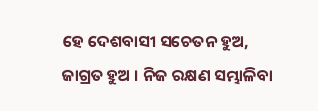ହେ ଦେଶବାସୀ ସଚେତନ ହୁଅ, ଜାଗ୍ରତ ହୁଅ । ନିଜ ରକ୍ଷଣ ସମ୍ଭାଳିବା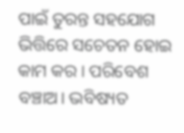ପାଇଁ ତୁରନ୍ତ ସହଯୋଗ ଭିତ୍ତିରେ ସଚେତନ ହୋଇ କାମ କର। ପରିବେଶ ବଞ୍ଚାଅ। ଭବିଷ୍ୟତ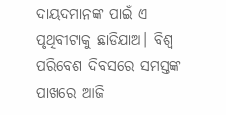ଦାୟଦମାନଙ୍କ ପାଇଁ ଏ ପୃଥିବୀଟାକୁ ଛାଡିଯାଅ। ବିଶ୍ଵ ପରିବେଶ ଦିବସରେ ସମସ୍ତଙ୍କ ପାଖରେ ଆଜି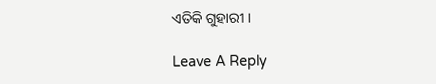ଏତିକି ଗୁହାରୀ ।

Leave A Reply